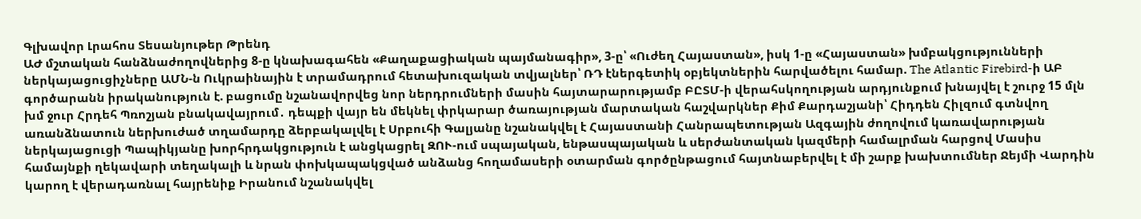Գլխավոր Լրահոս Տեսանյութեր Թրենդ
ԱԺ մշտական հանձնաժողովներից 8-ը կնախագահեն «Քաղաքացիական պայմանագիր», 3-ը՝ «Ուժեղ Հայաստան», իսկ 1-ը «Հայաստան» խմբակցությունների ներկայացուցիչները ԱՄՆ-ն Ուկրաինային է տրամադրում հետախուզական տվյալներ՝ ՌԴ էներգետիկ օբյեկտներին հարվածելու համար. The Atlantic Firebird-ի ԱԲ գործարանն իրականություն է. բացումը նշանավորվեց նոր ներդրումների մասին հայտարարությամբ ԲԸՏՄ-ի վերահսկողության արդյունքում խնայվել է շուրջ 15 մլն խմ ջուր Հրդեհ Պռոշյան բնակավայրում․ դեպքի վայր են մեկնել փրկարար ծառայության մարտական հաշվարկներ Քիմ Քարդաշյանի՝ Հիդդեն Հիլզում գտնվող առանձնատուն ներխուժած տղամարդը ձերբակալվել է Սրբուհի Գալյանը նշանակվել է Հայաստանի Հանրապետության Ազգային ժողովում կառավարության ներկայացուցի Պապիկյանը խորհրդակցություն է անցկացրել ԶՈՒ-ում սպայական, ենթասպայական և սերժանտական կազմերի համալրման հարցով Մասիս համայնքի ղեկավարի տեղակալի և նրան փոխկապակցված անձանց հողամասերի օտարման գործընթացում հայտնաբերվել է մի շարք խախտումներ Ջեյմի Վարդին կարող է վերադառնալ հայրենիք Իրանում նշանակվել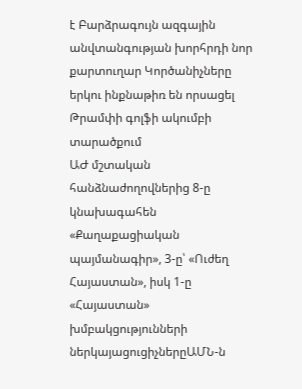է Բարձրագույն ազգային անվտանգության խորհրդի նոր քարտուղար Կործանիչները երկու ինքնաթիռ են որսացել Թրամփի գոլֆի ակումբի տարածքում
ԱԺ մշտական հանձնաժողովներից 8-ը կնախագահեն «Քաղաքացիական պայմանագիր», 3-ը՝ «Ուժեղ Հայաստան», իսկ 1-ը «Հայաստան» խմբակցությունների ներկայացուցիչներըԱՄՆ-ն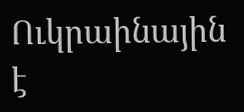Ուկրաինային է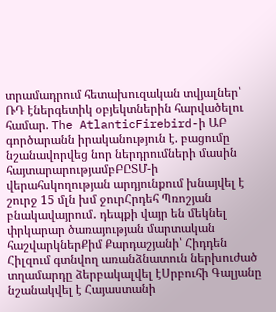տրամադրում հետախուզական տվյալներ՝ ՌԴ էներգետիկ օբյեկտներին հարվածելու համար. The AtlanticFirebird-ի ԱԲ գործարանն իրականություն է. բացումը նշանավորվեց նոր ներդրումների մասին հայտարարությամբԲԸՏՄ-ի վերահսկողության արդյունքում խնայվել է շուրջ 15 մլն խմ ջուրՀրդեհ Պռոշյան բնակավայրում․ դեպքի վայր են մեկնել փրկարար ծառայության մարտական հաշվարկներՔիմ Քարդաշյանի՝ Հիդդեն Հիլզում գտնվող առանձնատուն ներխուժած տղամարդը ձերբակալվել էՍրբուհի Գալյանը նշանակվել է Հայաստանի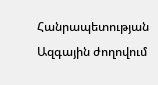Հանրապետության Ազգային ժողովում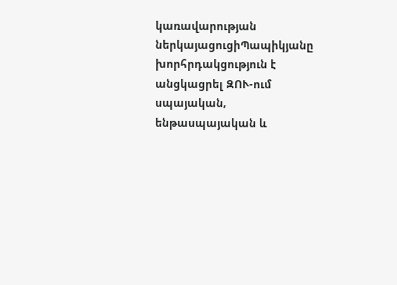կառավարության ներկայացուցիՊապիկյանը խորհրդակցություն է անցկացրել ԶՈՒ-ում սպայական, ենթասպայական և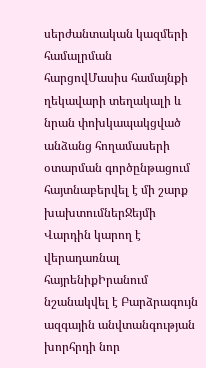սերժանտական կազմերի համալրման հարցովՄասիս համայնքի ղեկավարի տեղակալի և նրան փոխկապակցված անձանց հողամասերի օտարման գործընթացում հայտնաբերվել է մի շարք խախտումներՋեյմի Վարդին կարող է վերադառնալ հայրենիքԻրանում նշանակվել է Բարձրագույն ազգային անվտանգության խորհրդի նոր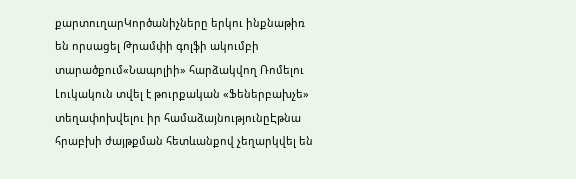քարտուղարԿործանիչները երկու ինքնաթիռ են որսացել Թրամփի գոլֆի ակումբի տարածքում«Նապոլիի» հարձակվող Ռոմելու Լուկակուն տվել է թուրքական «Ֆեներբախչե» տեղափոխվելու իր համաձայնությունըԷթնա հրաբխի ժայթքման հետևանքով չեղարկվել են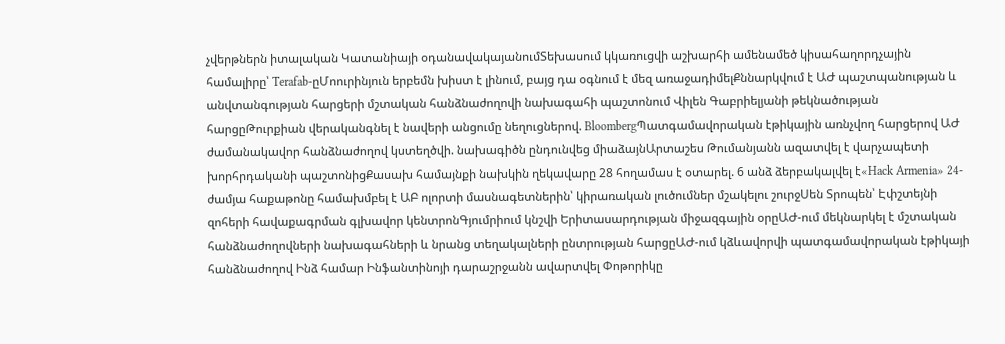չվերթներն իտալական Կատանիայի օդանավակայանումՏեխասում կկառուցվի աշխարհի ամենամեծ կիսահաղորդչային համալիրը՝ Terafab-ըՄոուրինյուն երբեմն խիստ է լինում, բայց դա օգնում է մեզ առաջադիմելՔննարկվում է ԱԺ պաշտպանության և անվտանգության հարցերի մշտական հանձնաժողովի նախագահի պաշտոնում Վիլեն Գաբրիելյանի թեկնածության հարցըԹուրքիան վերականգնել է նավերի անցումը նեղուցներով. BloombergՊատգամավորական էթիկային առնչվող հարցերով ԱԺ ժամանակավոր հանձնաժողով կստեղծվի. նախագիծն ընդունվեց միաձայնԱրտաշես Թումանյանն ազատվել է վարչապետի խորհրդականի պաշտոնիցՔասախ համայնքի նախկին ղեկավարը 28 հողամաս է օտարել. 6 անձ ձերբակալվել է«Hack Armenia» 24-ժամյա հաքաթոնը համախմբել է ԱԲ ոլորտի մասնագետներին՝ կիրառական լուծումներ մշակելու շուրջՍեն Տրոպեն՝ Էփշտեյնի զոհերի հավաքագրման գլխավոր կենտրոնԳյումրիում կնշվի Երիտասարդության միջազգային օրըԱԺ-ում մեկնարկել է մշտական հանձնաժողովների նախագահների և նրանց տեղակալների ընտրության հարցըԱԺ-ում կձևավորվի պատգամավորական էթիկայի հանձնաժողով Ինձ համար Ինֆանտինոյի դարաշրջանն ավարտվել Փոթորիկը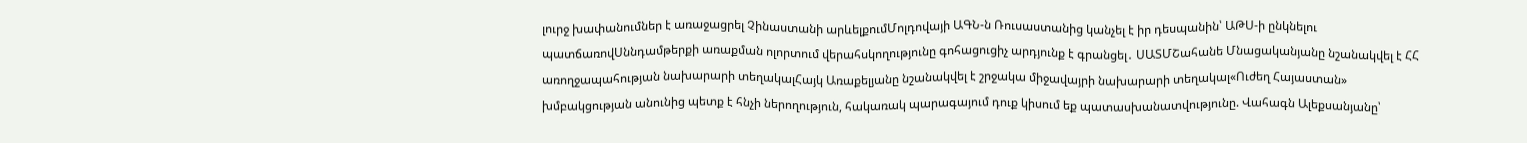լուրջ խափանումներ է առաջացրել Չինաստանի արևելքումՄոլդովայի ԱԳՆ-ն Ռուսաստանից կանչել է իր դեսպանին՝ ԱԹՍ-ի ընկնելու պատճառովՍննդամթերքի առաքման ոլորտում վերահսկողությունը գոհացուցիչ արդյունք է գրանցել․ ՍԱՏՄՇահանե Մնացականյանը նշանակվել է ՀՀ առողջապահության նախարարի տեղակալՀայկ Առաքելյանը նշանակվել է շրջակա միջավայրի նախարարի տեղակալ«Ուժեղ Հայաստան» խմբակցության անունից պետք է հնչի ներողություն, հակառակ պարագայում դուք կիսում եք պատասխանատվությունը. Վահագն Ալեքսանյանը՝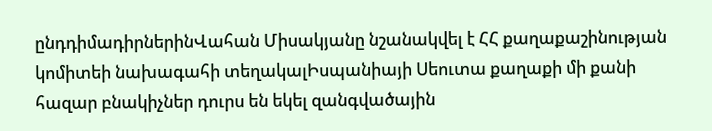ընդդիմադիրներինՎահան Միսակյանը նշանակվել է ՀՀ քաղաքաշինության կոմիտեի նախագահի տեղակալԻսպանիայի Սեուտա քաղաքի մի քանի հազար բնակիչներ դուրս են եկել զանգվածային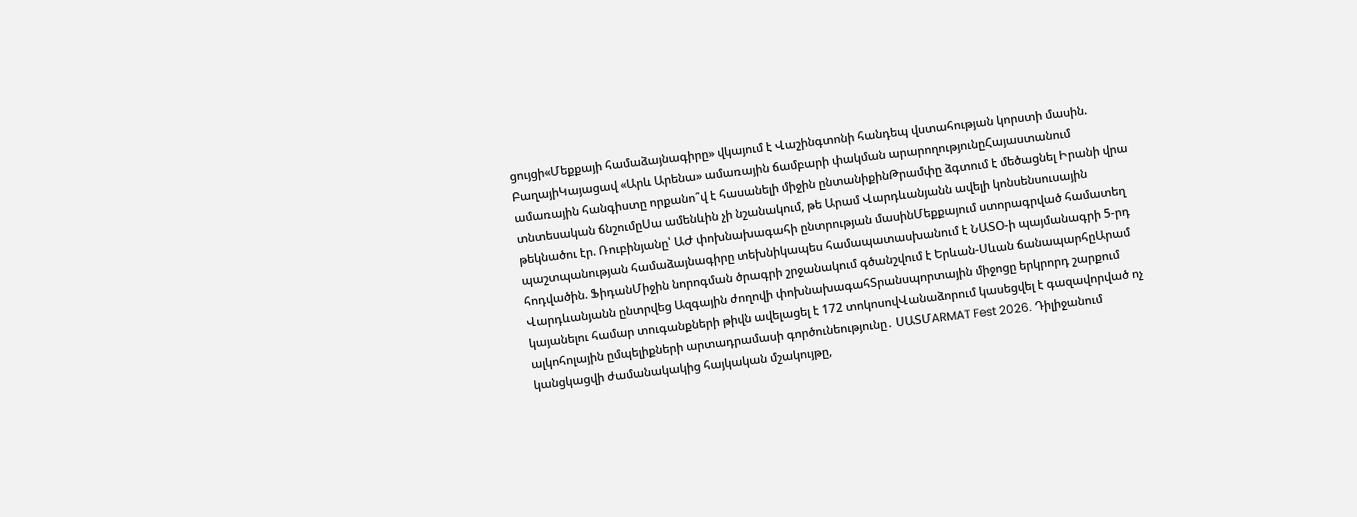ցույցի«Մեքքայի համաձայնագիրը» վկայում է Վաշինգտոնի հանդեպ վստահության կորստի մասին. ԲաղայիԿայացավ «Արև Արենա» ամառային ճամբարի փակման արարողությունըՀայաստանում ամառային հանգիստը որքանո՞վ է հասանելի միջին ընտանիքինԹրամփը ձգտում է մեծացնել Իրանի վրա տնտեսական ճնշումըՍա ամենևին չի նշանակում, թե Արամ Վարդևանյանն ավելի կոնսենսուսային թեկնածու էր. Ռուբինյանը՝ ԱԺ փոխնախագահի ընտրության մասինՄեքքայում ստորագրված համատեղ պաշտպանության համաձայնագիրը տեխնիկապես համապատասխանում է ՆԱՏՕ-ի պայմանագրի 5-րդ հոդվածին. ՖիդանՄիջին նորոգման ծրագրի շրջանակում գծանշվում է Երևան-Սևան ճանապարհըԱրամ Վարդևանյանն ընտրվեց Ազգային ժողովի փոխնախագահՏրանսպորտային միջոցը երկրորդ շարքում կայանելու համար տուգանքների թիվն ավելացել է 172 տոկոսովՎանաձորում կասեցվել է գազավորված ոչ ալկոհոլային ըմպելիքների արտադրամասի գործունեությունը․ ՍԱՏՄARMAT Fest 2026. Դիլիջանում կանցկացվի ժամանակակից հայկական մշակույթը,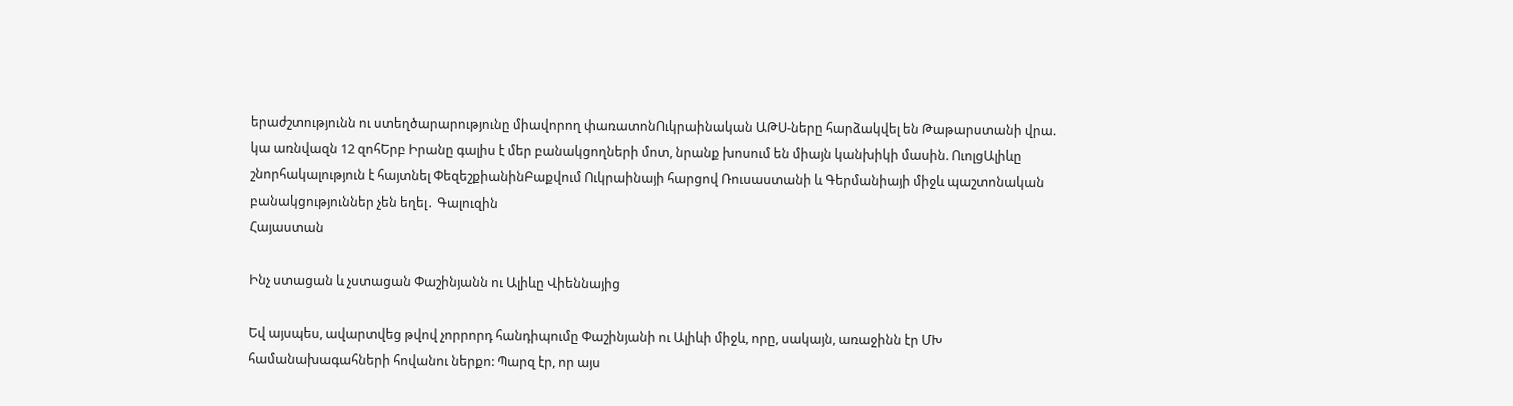երաժշտությունն ու ստեղծարարությունը միավորող փառատոնՈւկրաինական ԱԹՍ-ները հարձակվել են Թաթարստանի վրա. կա առնվազն 12 զոհԵրբ Իրանը գալիս է մեր բանակցողների մոտ, նրանք խոսում են միայն կանխիկի մասին. ՈւոլցԱլիևը շնորհակալություն է հայտնել ՓեզեշքիանինԲաքվում Ուկրաինայի հարցով Ռուսաստանի և Գերմանիայի միջև պաշտոնական բանակցություններ չեն եղել․ Գալուզին
Հայաստան

Ինչ ստացան և չստացան Փաշինյանն ու Ալիևը Վիեննայից

Եվ այսպես, ավարտվեց թվով չորրորդ հանդիպումը Փաշինյանի ու Ալիևի միջև, որը, սակայն, առաջինն էր ՄԽ համանախագահների հովանու ներքո: Պարզ էր, որ այս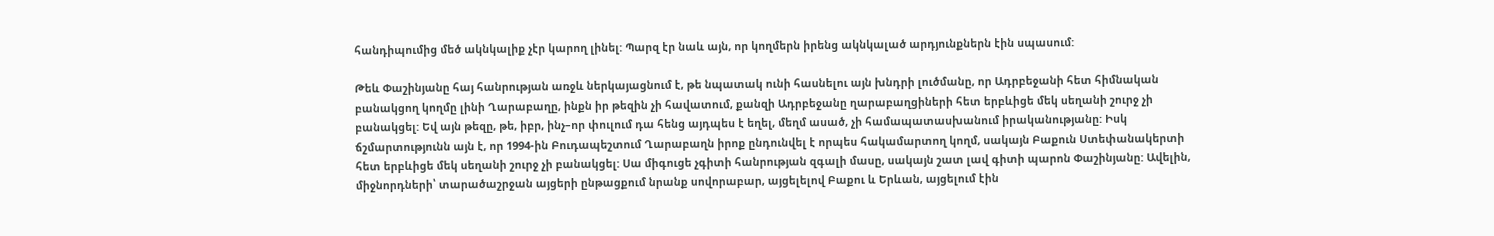հանդիպումից մեծ ակնկալիք չէր կարող լինել: Պարզ էր նաև այն, որ կողմերն իրենց ակնկալած արդյունքներն էին սպասում:

Թեև Փաշինյանը հայ հանրության առջև ներկայացնում է, թե նպատակ ունի հասնելու այն խնդրի լուծմանը, որ Ադրբեջանի հետ հիմնական բանակցող կողմը լինի Ղարաբաղը, ինքն իր թեզին չի հավատում, քանզի Ադրբեջանը ղարաբաղցիների հետ երբևիցե մեկ սեղանի շուրջ չի բանակցել: Եվ այն թեզը, թե, իբր, ինչ–որ փուլում դա հենց այդպես է եղել, մեղմ ասած, չի համապատասխանում իրականությանը: Իսկ ճշմարտությունն այն է, որ 1994-ին Բուդապեշտում Ղարաբաղն իրոք ընդունվել է որպես հակամարտող կողմ, սակայն Բաքուն Ստեփանակերտի հետ երբևիցե մեկ սեղանի շուրջ չի բանակցել: Սա միգուցե չգիտի հանրության զգալի մասը, սակայն շատ լավ գիտի պարոն Փաշինյանը: Ավելին, միջնորդների՝ տարածաշրջան այցերի ընթացքում նրանք սովորաբար, այցելելով Բաքու և Երևան, այցելում էին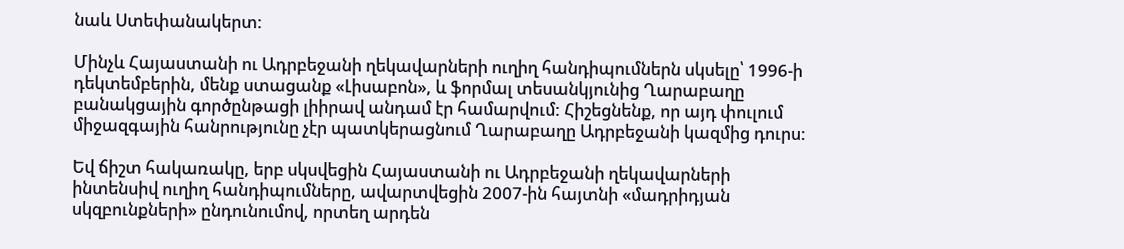նաև Ստեփանակերտ:

Մինչև Հայաստանի ու Ադրբեջանի ղեկավարների ուղիղ հանդիպումներն սկսելը՝ 1996-ի դեկտեմբերին, մենք ստացանք «Լիսաբոն», և ֆորմալ տեսանկյունից Ղարաբաղը բանակցային գործընթացի լիիրավ անդամ էր համարվում: Հիշեցնենք, որ այդ փուլում միջազգային հանրությունը չէր պատկերացնում Ղարաբաղը Ադրբեջանի կազմից դուրս:

Եվ ճիշտ հակառակը, երբ սկսվեցին Հայաստանի ու Ադրբեջանի ղեկավարների ինտենսիվ ուղիղ հանդիպումները, ավարտվեցին 2007-ին հայտնի «մադրիդյան սկզբունքների» ընդունումով, որտեղ արդեն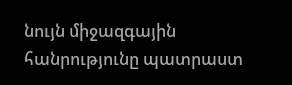նույն միջազգային հանրությունը պատրաստ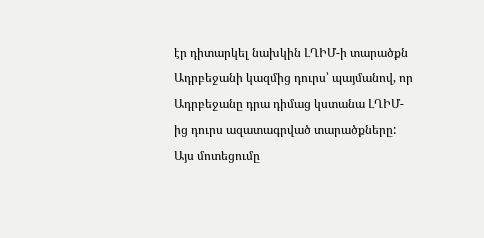էր դիտարկել նախկին ԼՂԻՄ-ի տարածքն Ադրբեջանի կազմից դուրս՝ պայմանով, որ Ադրբեջանը դրա դիմաց կստանա ԼՂԻՄ-ից դուրս ազատագրված տարածքները: Այս մոտեցումը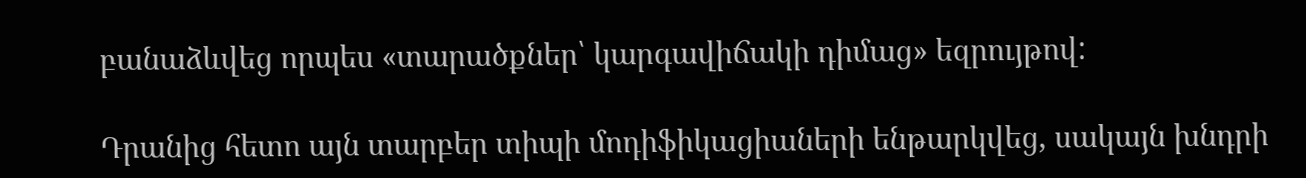բանաձևվեց որպես «տարածքներ՝ կարգավիճակի դիմաց» եզրույթով:

Դրանից հետո այն տարբեր տիպի մոդիֆիկացիաների ենթարկվեց, սակայն խնդրի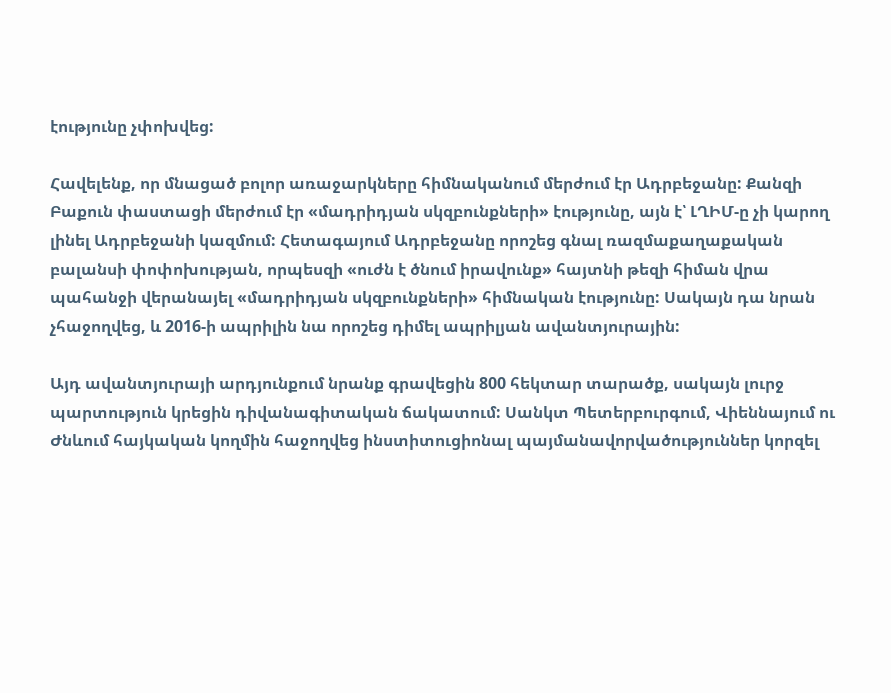էությունը չփոխվեց:

Հավելենք, որ մնացած բոլոր առաջարկները հիմնականում մերժում էր Ադրբեջանը: Քանզի Բաքուն փաստացի մերժում էր «մադրիդյան սկզբունքների» էությունը, այն է՝ ԼՂԻՄ-ը չի կարող լինել Ադրբեջանի կազմում: Հետագայում Ադրբեջանը որոշեց գնալ ռազմաքաղաքական բալանսի փոփոխության, որպեսզի «ուժն է ծնում իրավունք» հայտնի թեզի հիման վրա պահանջի վերանայել «մադրիդյան սկզբունքների» հիմնական էությունը: Սակայն դա նրան չհաջողվեց, և 2016-ի ապրիլին նա որոշեց դիմել ապրիլյան ավանտյուրային:

Այդ ավանտյուրայի արդյունքում նրանք գրավեցին 800 հեկտար տարածք, սակայն լուրջ պարտություն կրեցին դիվանագիտական ճակատում: Սանկտ Պետերբուրգում, Վիեննայում ու Ժնևում հայկական կողմին հաջողվեց ինստիտուցիոնալ պայմանավորվածություններ կորզել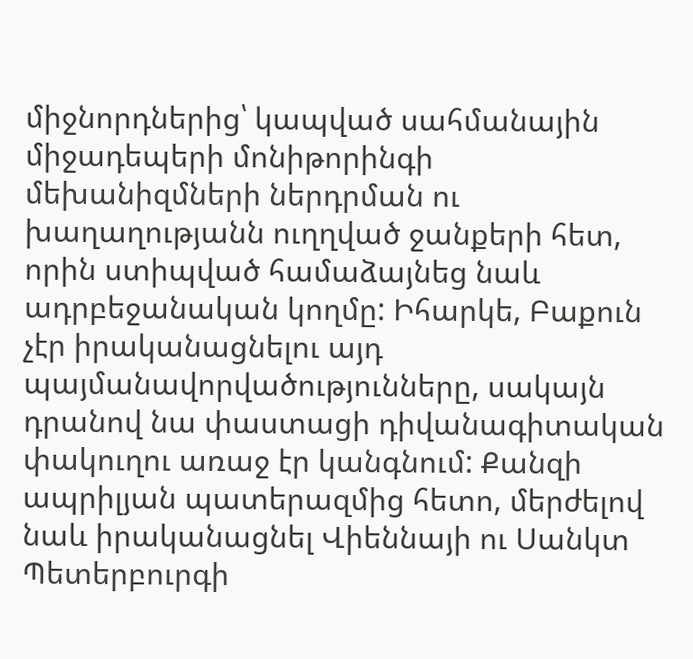միջնորդներից՝ կապված սահմանային միջադեպերի մոնիթորինգի մեխանիզմների ներդրման ու խաղաղությանն ուղղված ջանքերի հետ, որին ստիպված համաձայնեց նաև ադրբեջանական կողմը: Իհարկե, Բաքուն չէր իրականացնելու այդ պայմանավորվածությունները, սակայն դրանով նա փաստացի դիվանագիտական փակուղու առաջ էր կանգնում: Քանզի ապրիլյան պատերազմից հետո, մերժելով նաև իրականացնել Վիեննայի ու Սանկտ Պետերբուրգի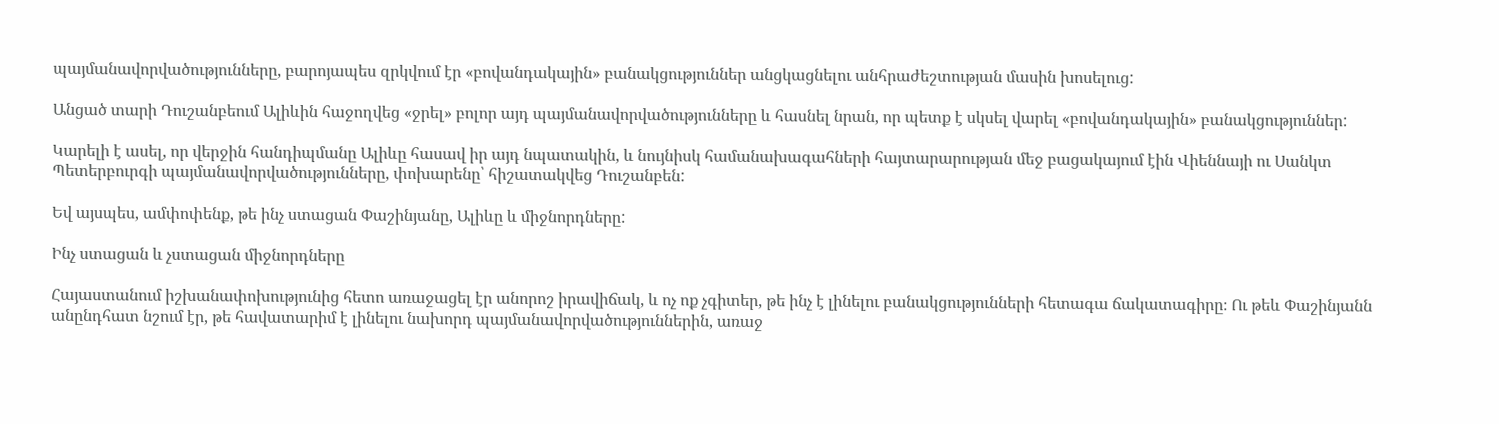պայմանավորվածությունները, բարոյապես զրկվում էր «բովանդակային» բանակցություններ անցկացնելու անհրաժեշտության մասին խոսելուց:

Անցած տարի Դուշանբեում Ալիևին հաջողվեց «ջրել» բոլոր այդ պայմանավորվածությունները և հասնել նրան, որ պետք է սկսել վարել «բովանդակային» բանակցություններ:

Կարելի է ասել, որ վերջին հանդիպմանը Ալիևը հասավ իր այդ նպատակին, և նույնիսկ համանախագահների հայտարարության մեջ բացակայում էին Վիեննայի ու Սանկտ Պետերբուրգի պայմանավորվածությունները, փոխարենը՝ հիշատակվեց Դուշանբեն:

Եվ այսպես, ամփոփենք, թե ինչ ստացան Փաշինյանը, Ալիևը և միջնորդները:

Ինչ ստացան և չստացան միջնորդները

Հայաստանում իշխանափոխությունից հետո առաջացել էր անորոշ իրավիճակ, և ոչ ոք չգիտեր, թե ինչ է լինելու բանակցությունների հետագա ճակատագիրը։ Ու թեև Փաշինյանն անընդհատ նշում էր, թե հավատարիմ է լինելու նախորդ պայմանավորվածություններին, առաջ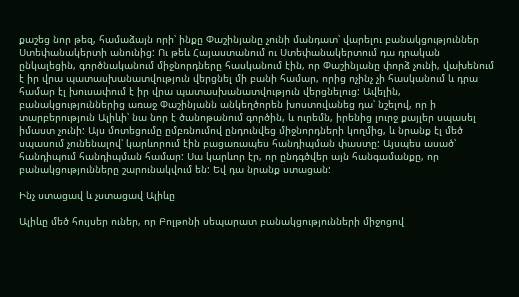քաշեց նոր թեզ, համաձայն որի՝ ինքը Փաշինյանը չունի մանդատ՝ վարելու բանակցություններ Ստեփանակերտի անունից: Ու թեև Հայաստանում ու Ստեփանակերտում դա դրական ընկալեցին, գործնականում միջնորդները հասկանում էին, որ Փաշինյանը փորձ չունի, վախենում է իր վրա պատասխանատվություն վերցնել մի բանի համար, որից ոչինչ չի հասկանում և դրա համար էլ խուսափում է իր վրա պատասխանատվություն վերցնելուց: Ավելին, բանակցություններից առաջ Փաշինյանն անկեղծորեն խոստովանեց դա՝ նշելով, որ ի տարբերություն Ալիևի՝ նա նոր է ծանոթանում գործին, և ուրեմն, իրենից լուրջ քայլեր սպասել իմաստ չունի: Այս մոտեցումը ըմբռնումով ընդունվեց միջնորդների կողմից, և նրանք էլ մեծ սպասում չունենալով՝ կարևորում էին բացառապես հանդիպման փաստը: Այսպես ասած՝ հանդիպում հանդիպման համար: Սա կարևոր էր, որ ընդգծվեր այն հանգամանքը, որ բանակցությունները շարունակվում են: Եվ դա նրանք ստացան:

Ինչ ստացավ և չստացավ Ալիևը

Ալիևը մեծ հույսեր ուներ, որ Բոլթոնի սեպարատ բանակցությունների միջոցով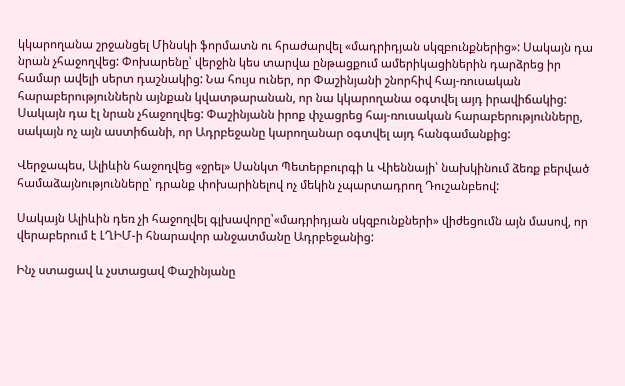կկարողանա շրջանցել Մինսկի ֆորմատն ու հրաժարվել «մադրիդյան սկզբունքներից»: Սակայն դա նրան չհաջողվեց: Փոխարենը՝ վերջին կես տարվա ընթացքում ամերիկացիներին դարձրեց իր համար ավելի սերտ դաշնակից: Նա հույս ուներ, որ Փաշինյանի շնորհիվ հայ-ռուսական հարաբերություններն այնքան կվատթարանան, որ նա կկարողանա օգտվել այդ իրավիճակից: Սակայն դա էլ նրան չհաջողվեց: Փաշինյանն իրոք փչացրեց հայ-ռուսական հարաբերությունները, սակայն ոչ այն աստիճանի, որ Ադրբեջանը կարողանար օգտվել այդ հանգամանքից:

Վերջապես, Ալիևին հաջողվեց «ջրել» Սանկտ Պետերբուրգի և Վիեննայի՝ նախկինում ձեռք բերված համաձայնությունները՝ դրանք փոխարինելով ոչ մեկին չպարտադրող Դուշանբեով:

Սակայն Ալիևին դեռ չի հաջողվել գլխավորը՝«մադրիդյան սկզբունքների» վիժեցումն այն մասով, որ վերաբերում է ԼՂԻՄ-ի հնարավոր անջատմանը Ադրբեջանից:

Ինչ ստացավ և չստացավ Փաշինյանը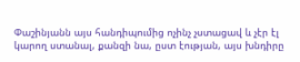Փաշինյանն այս հանդիպումից ոչինչ չստացավ և չէր էլ կարող ստանալ, քանզի նա, ըստ էության, այս խնդիրը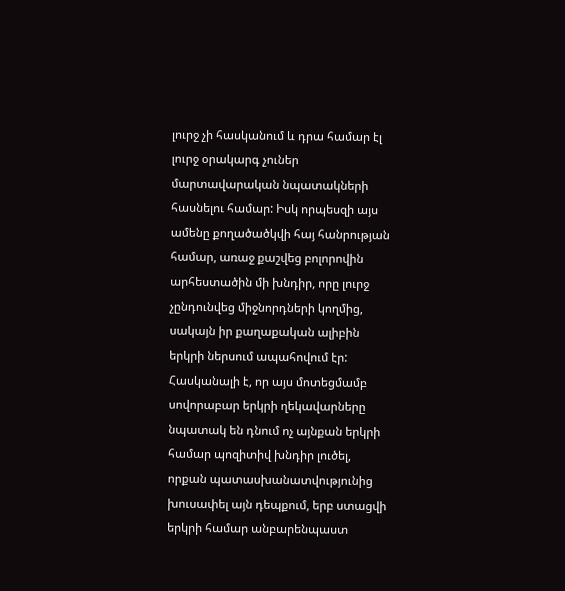լուրջ չի հասկանում և դրա համար էլ լուրջ օրակարգ չուներ մարտավարական նպատակների հասնելու համար: Իսկ որպեսզի այս ամենը քողածածկվի հայ հանրության համար, առաջ քաշվեց բոլորովին արհեստածին մի խնդիր, որը լուրջ չընդունվեց միջնորդների կողմից, սակայն իր քաղաքական ալիբին երկրի ներսում ապահովում էր: Հասկանալի է, որ այս մոտեցմամբ սովորաբար երկրի ղեկավարները նպատակ են դնում ոչ այնքան երկրի համար պոզիտիվ խնդիր լուծել, որքան պատասխանատվությունից խուսափել այն դեպքում, երբ ստացվի երկրի համար անբարենպաստ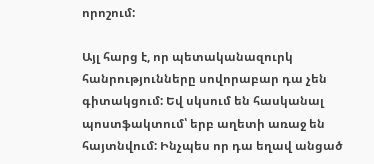որոշում:

Այլ հարց է, որ պետականազուրկ հանրությունները սովորաբար դա չեն գիտակցում: Եվ սկսում են հասկանալ պոստֆակտում՝ երբ աղետի առաջ են հայտնվում: Ինչպես որ դա եղավ անցած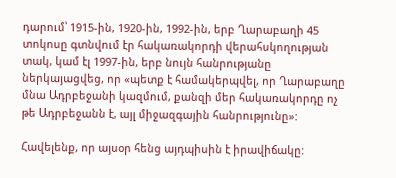դարում՝ 1915-ին, 1920-ին, 1992-ին, երբ Ղարաբաղի 45 տոկոսը գտնվում էր հակառակորդի վերահսկողության տակ, կամ էլ 1997-ին, երբ նույն հանրությանը ներկայացվեց, որ «պետք է համակերպվել, որ Ղարաբաղը մնա Ադրբեջանի կազմում, քանզի մեր հակառակորդը ոչ թե Ադրբեջանն է, այլ միջազգային հանրությունը»:

Հավելենք, որ այսօր հենց այդպիսին է իրավիճակը: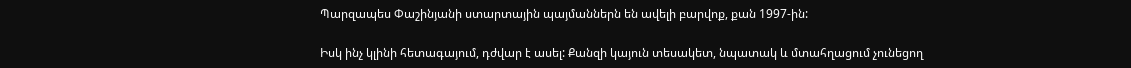Պարզապես Փաշինյանի ստարտային պայմաններն են ավելի բարվոք, քան 1997-ին:

Իսկ ինչ կլինի հետագայում, դժվար է ասել: Քանզի կայուն տեսակետ, նպատակ և մտահղացում չունեցող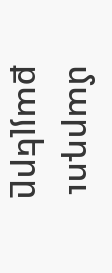մարդու քայլերը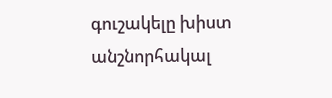գուշակելը խիստ անշնորհակալ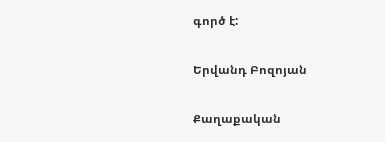գործ է:

Երվանդ Բոզոյան

Քաղաքական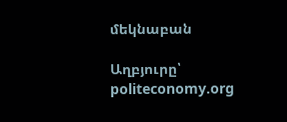մեկնաբան

Աղբյուրը՝ politeconomy.org